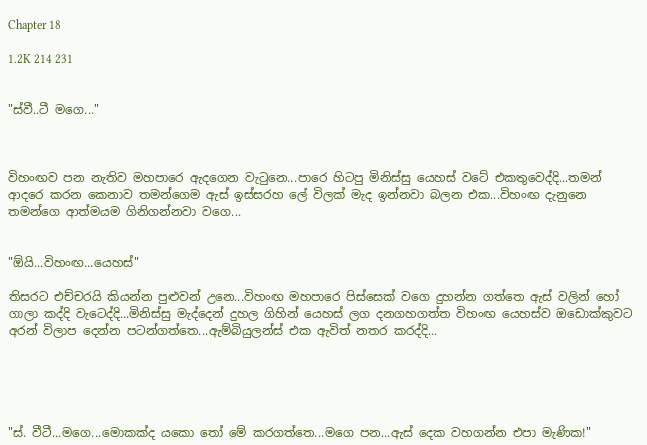Chapter 18

1.2K 214 231


"ස්වී..ටී මගෙ..."



විහංඟව පන නැතිව මහපාරෙ ඇදගෙන වැටුනෙ...පාරෙ හිටපු මිනිස්සු යෙහස් වටේ එකතුවෙද්දි...තමන් ආදරෙ කරන කෙනාව තමන්ගෙම ඇස් ඉස්සරහ ලේ විලක් මැද ඉන්නවා බලන එක...විහංඟ දැනුනෙ තමන්ගෙ ආත්මයම ගිනිගන්නවා වගෙ...


"ඕයි...විහංඟ...යෙහස්"

තිසරට එච්චරයි කියන්න පුළුවන් උනෙ...විහංඟ මහපාරෙ පිස්සෙක් වගෙ දුහන්න ගත්තෙ ඇස් වලින් හෝ ගාලා කද්දි වැටෙද්දි...මිනිස්සු මැද්දෙන් දුහල ගිහින් යෙහස් ලග දනගහගත්ත විහංඟ යෙහස්ව ඔඩොක්කුවට අරන් විලාප දෙන්න පටන්ගත්තෙ...ඇම්බියුලන්ස් එක ඇවිත් නතර කරද්දි...





"ස්. වීටී...මගෙ...මොකක්ද යකො තෝ මේ කරගත්තෙ...මගෙ පන...ඇස් දෙක වහගන්න එපා මැණික!"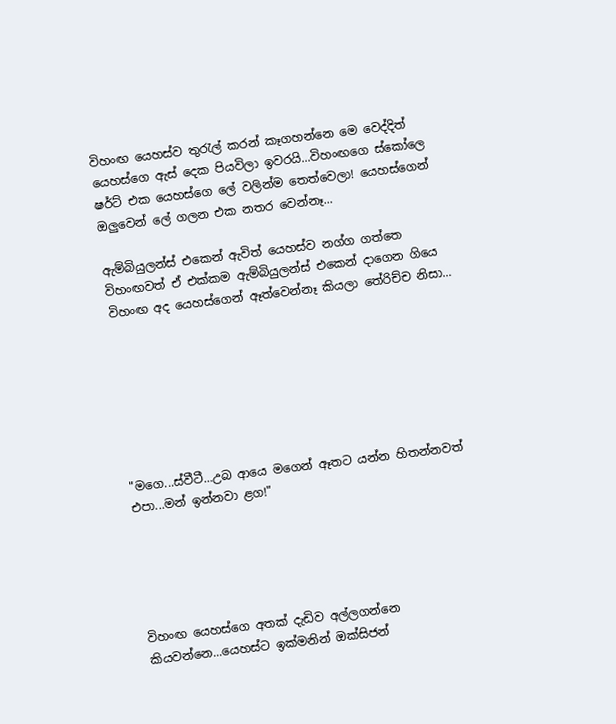විහංඟ යෙහස්ව තුරැල් කරන් කෑගහන්නෙ මෙ වෙද්දිත් යෙහස්ගෙ ඇස් දෙක පියවිලා ඉවරයි...විහංඟගෙ ස්කෝලෙ ෂර්ට් එක යෙහස්ගෙ ලේ වලින්ම තෙත්වෙලා! යෙහස්ගෙන් ඔලුවෙන් ලේ ගලන එක නතර වෙන්නෑ...

ඇම්බියුලන්ස් එකෙන් ඇවිත් යෙහස්ව නග්ග ගත්තෙ විහංඟවත් ඒ එක්කම ඇම්බියුලන්ස් එකෙන් දාගෙන ගියෙ විහංඟ අද යෙහස්ගෙන් ඈත්වෙන්නෑ කියලා තේරිච්ච නිසා...







"මගෙ...ස්වීටී...උබ ආයෙ මගෙන් ඈතට යන්න හිතන්නවත් එපා...මන් ඉන්නවා ළග!"





විහංඟ යෙහස්ගෙ අතක් දැඩිව අල්ලගන්නෙ කියවන්නෙ...යෙහස්ට ඉක්මනින් ඔක්සිජන්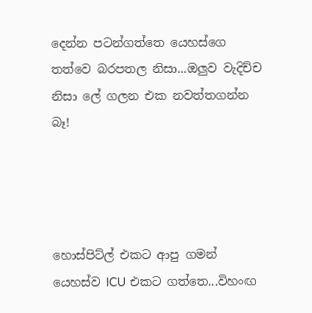දෙන්න පටන්ගත්තෙ යෙහස්ගෙ තත්වෙ බරපතල නිසා...ඔලුව වැදිච්ච නිසා ලේ ගලන එක නවත්‍තගන්න බෑ!




හොස්පිට්ල් එකට ආපු ගමන් යෙහස්ව ICU එකට ගත්තෙ...විහංඟ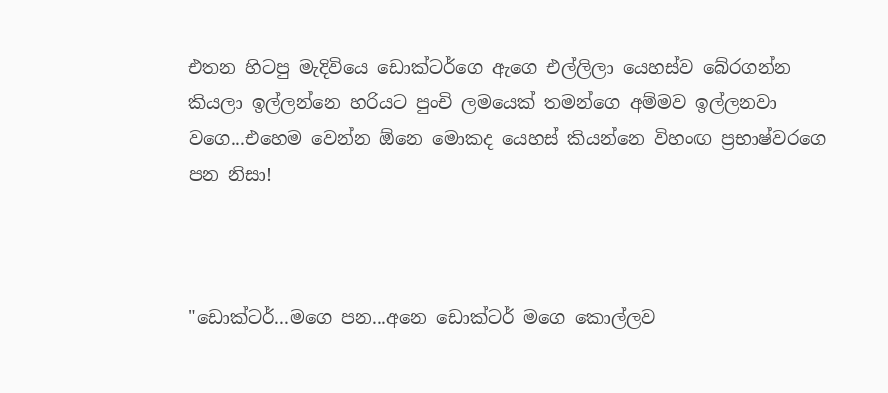එතන හිටපු මැදිවියෙ ඩොක්ටර්ගෙ ඇගෙ එල්ලිලා යෙහස්ව බේරගන්න කියලා ඉල්ලන්නෙ හරියට පුංචි ලමයෙක් තමන්ගෙ අම්මව ඉල්ලනවා වගෙ...එහෙම වෙන්න ඕනෙ මොකද යෙහස් කියන්නෙ විහංඟ ප්‍රභාෂ්වරගෙ පන නිසා!



"ඩොක්ටර්...මගෙ පන...අනෙ ඩොක්ටර් මගෙ කොල්ලව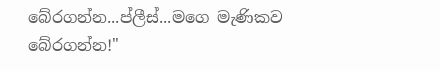බේරගන්න...ප්ලීස්...මගෙ මැණිකව බේරගන්න!"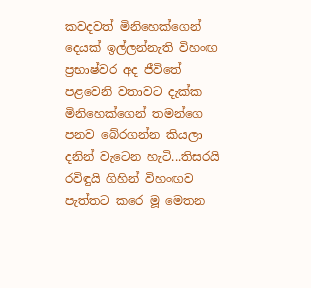කවදවත් මිනිහෙක්ගෙන් දෙයක් ඉල්ලන්නැති විහංඟ ප්‍රභාෂ්වර අද ජීවිතේ පළවෙනි වතාවට දැක්ක මිනිහෙක්ගෙන් තමන්ගෙ පනව බේරගන්න කියලා දනින් වැටෙන හැටි...තිසරයි රවිඳුයි ගිහින් විහංඟව පැත්තට කරෙ මූ මෙතන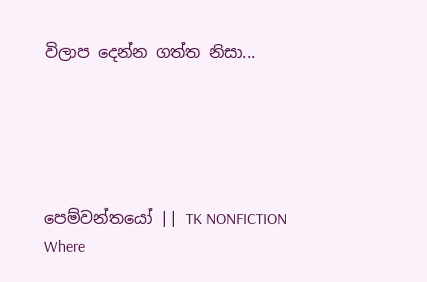විලාප දෙන්න ගත්ත නිසා...





පෙම්වන්තයෝ || TK NONFICTION Where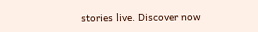stories live. Discover now